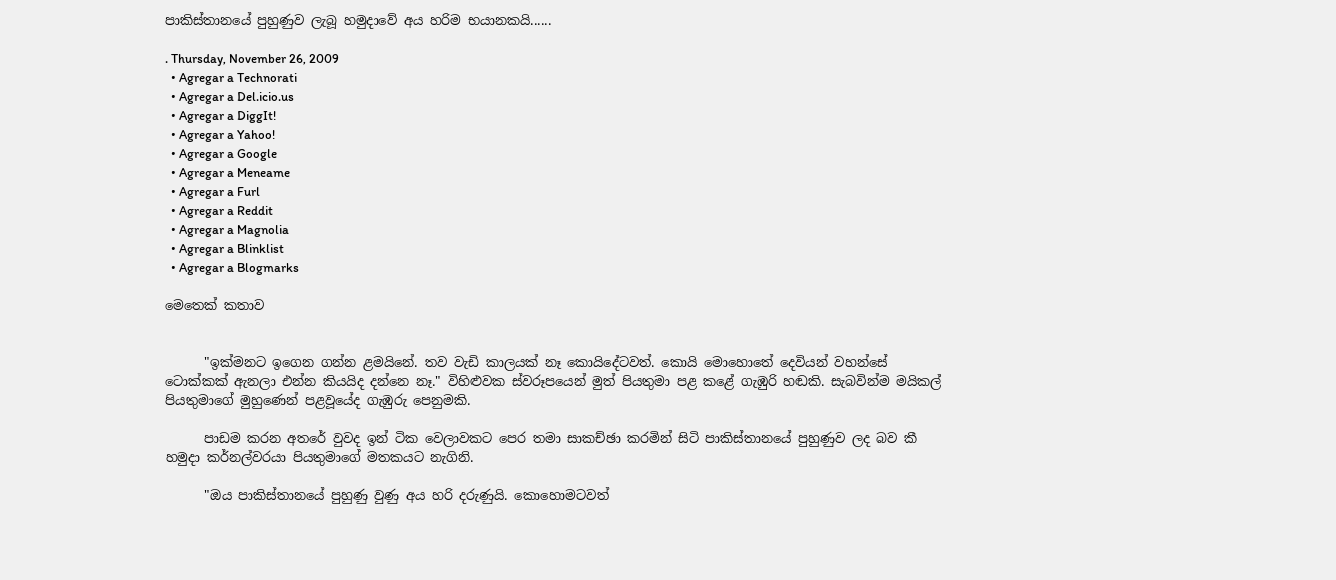පාකිස්තානයේ පුහුණුව ලැබූ හමුදාවේ අය හරිම භයානකයි......

. Thursday, November 26, 2009
  • Agregar a Technorati
  • Agregar a Del.icio.us
  • Agregar a DiggIt!
  • Agregar a Yahoo!
  • Agregar a Google
  • Agregar a Meneame
  • Agregar a Furl
  • Agregar a Reddit
  • Agregar a Magnolia
  • Agregar a Blinklist
  • Agregar a Blogmarks

මෙතෙක් කතාව


      "ඉක්මනට ඉගෙන ගන්න ළමයිනේ. තව වැඩි කාලයක් නෑ කොයිදේටවත්. කොයි මොහොතේ දෙවියන් වහන්සේ ටොක්කක් ඇනලා එන්න කියයිද දන්නෙ නෑ." විහිළුවක ස්වරූපයෙන් මුත් පියතුමා පළ කළේ ගැඹුරි හඬකි. සැබවින්ම මයිකල් පියතුමාගේ මුහුණෙන් පළවූයේද ගැඹුරු පෙනුමකි.

      පාඩම කරන අතරේ වුවද ඉන් ටික වෙලාවකට පෙර තමා සාකච්ඡා කරමින් සිටි පාකිස්තානයේ පුහුණුව ලද බව කී හමුදා කර්නල්වරයා පියතුමාගේ මතකයට නැගිනි.

      "ඔය පාකිස්තානයේ පුහුණු වුණු අය හරි දරුණුයි. කොහොමටවත්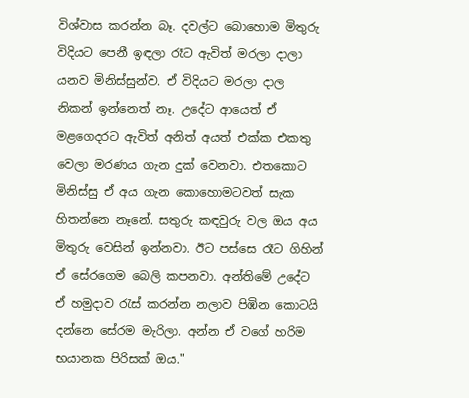විශ්වාස කරන්න බෑ. දවල්ට බොහොම මිතුරු විදියට පෙනී ඉඳලා රෑට ඇවිත් මරලා දාලා යනව මිනිස්සුන්ව. ඒ විදියට මරලා දාල නිකන් ඉන්නෙත් නෑ. උදේට ආයෙත් ඒ මළගෙදරට ඇවිත් අනිත් අයත් එක්ක එකතු වෙලා මරණය ගැන දුක් වෙනවා. එතකොට මිනිස්සු ඒ අය ගැන කොහොමටවත් සැක හිතන්නෙ නෑනේ. සතුරු කඳවුරු වල ඔය අය මිතුරු වෙසින් ඉන්නවා. ඊට පස්සෙ රෑට ගිහින් ඒ සේරගෙම බෙලි කපනවා. අන්තිමේ උදේට ඒ හමුදාව රැස් කරන්න නලාව පිඹින කොටයි දන්නෙ සේරම මැරිලා. අන්න ඒ වගේ හරිම භයානක පිරිසක් ඔය."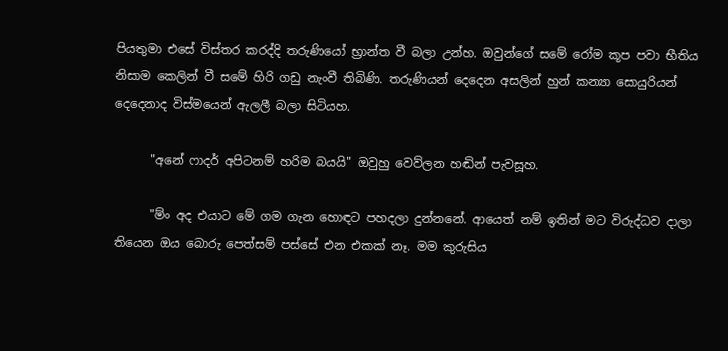පියතුමා එසේ විස්තර කරද්දි තරුණියෝ භ්‍රාන්ත වී බලා උන්හ. ඔවුන්ගේ සමේ රෝම කූප පවා භීතිය නිසාම කෙලින් වී සමේ හිරි ගඩු නැංවී තිබිණි. තරුණියන් දෙදෙන අසලින් හුන් කන්‍යා සොයුරියන් දෙදෙනාද විස්මයෙන් ඇලලී බලා සිටියහ.

      "අනේ ෆාදර් අපිටනම් හරිම බයයි" ඔවුහු වෙව්ලන හඬින් පැවසූහ.

      "ම්ං අද එයාට මේ ගම ගැන හොඳට පහදලා දුන්නනේ. ආයෙත් නම් ඉතින් මට විරුද්ධව දාලා තියෙන ඔය බොරු පෙත්සම් පස්සේ එන එකක් නෑ. මම කුරුසිය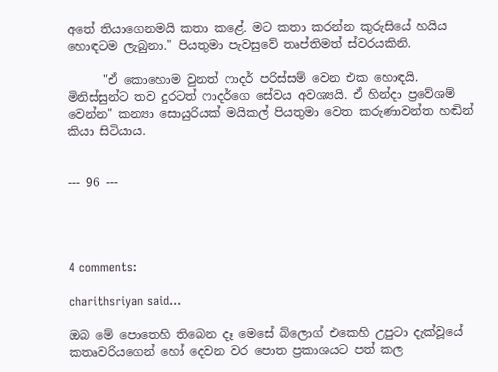අතේ තියාගෙනමයි කතා කළේ. මට කතා කරන්න කුරුසියේ හයිය හොඳටම ලැබුනා." පියතුමා පැවසුවේ තෘප්තිමත් ස්වරයකිනි.

      "ඒ කොහොම වුනත් ෆාදර් පරිස්සම් වෙන එක හොඳයි. මිනිස්සුන්ට තව දුරටත් ෆාදර්ගෙ සේවය අවශ්‍යයි. ඒ හින්දා ප්‍රවේශම් වෙන්න" කන්‍යා සොයුරියක් මයිකල් පියතුමා වෙත කරුණාවන්ත හඬින් කියා සිටියාය.


--- 96 ---




4 comments:

charithsriyan said...

ඔබ මේ පොතෙහි තිබෙන දෑ මෙසේ බ්ලොග් එකෙහි උපුටා දැක්වූයේ කතෘවරියගෙන් හෝ දෙවන වර පොත ප්‍රකාශයට පත් කල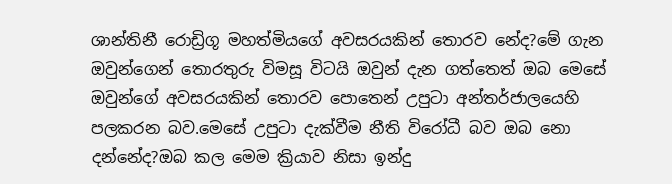ශාන්තිනී රොඩ්‍රිගූ මහත්මියගේ අවසරයකින් තොරව නේද?මේ ගැන ඔවුන්ගෙන් තොරතුරු විමසූ විටයි ඔවුන් දැන ගත්තෙත් ඔබ මෙසේ ඔවුන්ගේ අවසරයකින් තොරව පොතෙන් උපුටා අන්තර්ජාලයෙහි පලකරන බව.මෙසේ උපුටා දැක්වීම නීති විරෝධී බව ඔබ නො දන්නේද?ඔබ කල මෙම ක්‍රියාව නිසා ඉන්දු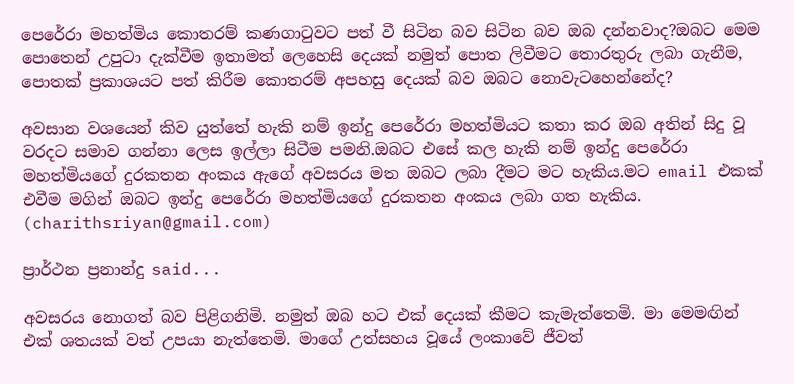පෙරේරා මහත්මිය කොතරම් කණගාටුවට පත් වී සිටින බව සිටින බව ඔබ දන්නවාද?ඔබට මෙම පොතෙන් උපුටා දැක්වීම ඉතාමත් ලෙහෙසි දෙයක් නමුත් පොත ලිවීමට තොරතුරු ලබා ගැනීම, පොතක් ප්‍රකාශයට පත් කිරීම කොතරම් අපහසු දෙයක් බව ඔබට නොවැටහෙන්නේද?

අවසාන වශයෙන් කිව යුත්තේ හැකි නම් ඉන්දු පෙරේරා මහත්මියට කතා කර ඔබ අතින් සිදු වූ වරදට සමාව ගන්නා ලෙස ඉල්ලා සිටීම පමනි.ඔබට එසේ කල හැකි නම් ඉන්දු පෙරේරා මහත්මියගේ දුරකතන අංකය ඇගේ අවසරය මත ඔබට ලබා දීමට මට හැකිය.මට email එකක් එවීම මගින් ඔබට ඉන්දු පෙරේරා මහත්මියගේ දුරකතන අංකය ලබා ගත හැකිය.
(charithsriyan@gmail.com)

ප්‍රාර්ථන ප්‍රනාන්දු said...

අවසරය නොගත් බව පිළිගනිමි. නමුත් ඔබ හට එක් දෙයක් කීමට කැමැත්තෙමි. මා මෙමඟින් එක් ශතයක් වත් උපයා නැත්තෙමි. මාගේ උත්සහය වූයේ ලංකාවේ ජීවත්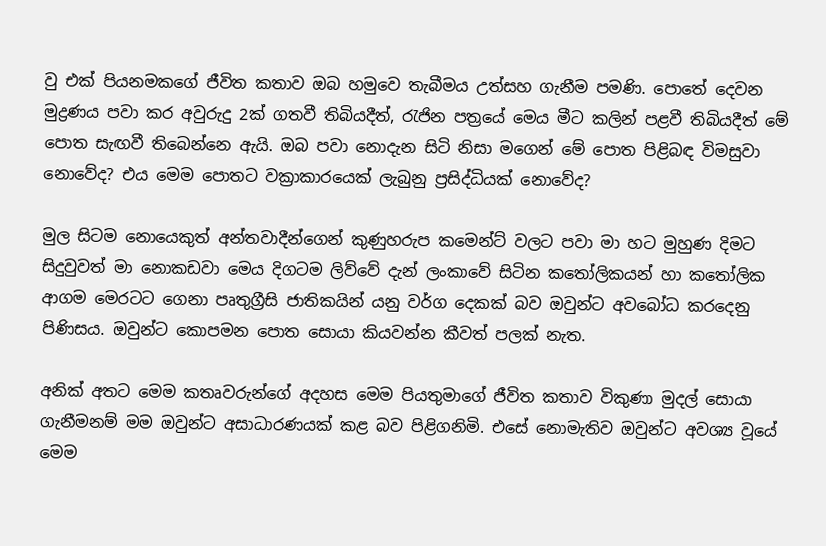වු එක් පියනමකගේ ජීවිත කතාව ඔබ හමුවෙ තැබීමය උත්සහ ගැනීම පමණි. පොතේ දෙවන මුද්‍රණය පවා කර අවුරුදු 2ක් ගතවී තිබියදීත්, රැජින පත්‍රයේ මෙය මීට කලින් පළවී තිබියදීත් මේ පොත සැඟවී තිබෙන්නෙ ඇයි. ඔබ පවා නොදැන සිටි නිසා මගෙන් මේ පොත පිළිබඳ විමසුවා නොවේද? එය මෙම පොතට වක්‍රාකාරයෙක් ලැබුනු ප්‍රසිද්ධියක් නොවේද?

මුල සිටම නොයෙකුත් අන්තවාදීන්ගෙන් කුණුහරුප කමෙන්ට් වලට පවා මා හට මුහුණ දිමට සිදුවුවත් මා නොකඩවා මෙය දිගටම ලිව්වේ දැන් ලංකාවේ සිටින කතෝලිකයන් හා කතෝලික ආගම මෙරටට ගෙනා පෘතුග්‍රීසි ජාතිකයින් යනු වර්ග දෙකක් බව ඔවුන්ට අවබෝධ කරදෙනු පිණිසය. ඔවුන්ට කොපමන පොත සොයා කියවන්න කීවත් පලක් නැත.

අනික් අතට මෙම කතෘවරුන්ගේ අදහස මෙම පියතුමාගේ ජීවිත කතාව විකුණා මුදල් සොයා ගැනීමනම් මම ඔවුන්ට අසාධාරණයක් කළ බව පිළිගනිමි. එසේ නොමැතිව ඔවුන්ට අවශ්‍ය වූයේ මෙම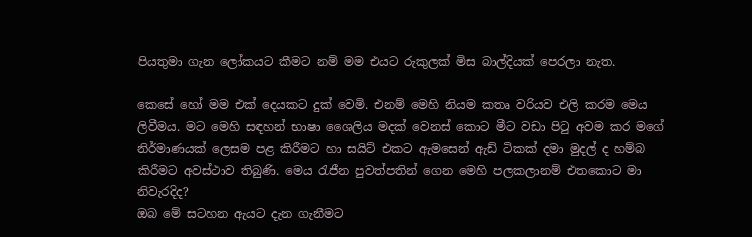පියතුමා ගැන ලෝකයට කීමට නම් මම එයට රුකුලක් මිස බාල්දියක් පෙරලා නැත.

කෙසේ හෝ මම එක් දෙයකට දුක් වෙමි. එනම් මෙහි නියම කතෘ වරියව එලි කරම මෙය ලිවීමය. මට මෙහි සඳහන් භාෂා ශෛලිය මදක් වෙනස් කොට මීට වඩා පිටු අවම කර මගේ නිර්මාණයක් ලෙසම පළ කිරීමට හා සයිට් එකට ඇමසෙන් ඇඩ් ටිකක් දමා මුදල් ද හම්බ කිරීමට අවස්ථාව තිබුණි. මෙය රැජීන පුවත්පතින් ගෙන මෙහි පලකලානම් එතකොට මා නිවැරදිද?
ඔබ මේ සටහන ඇයට දැන ගැනීමට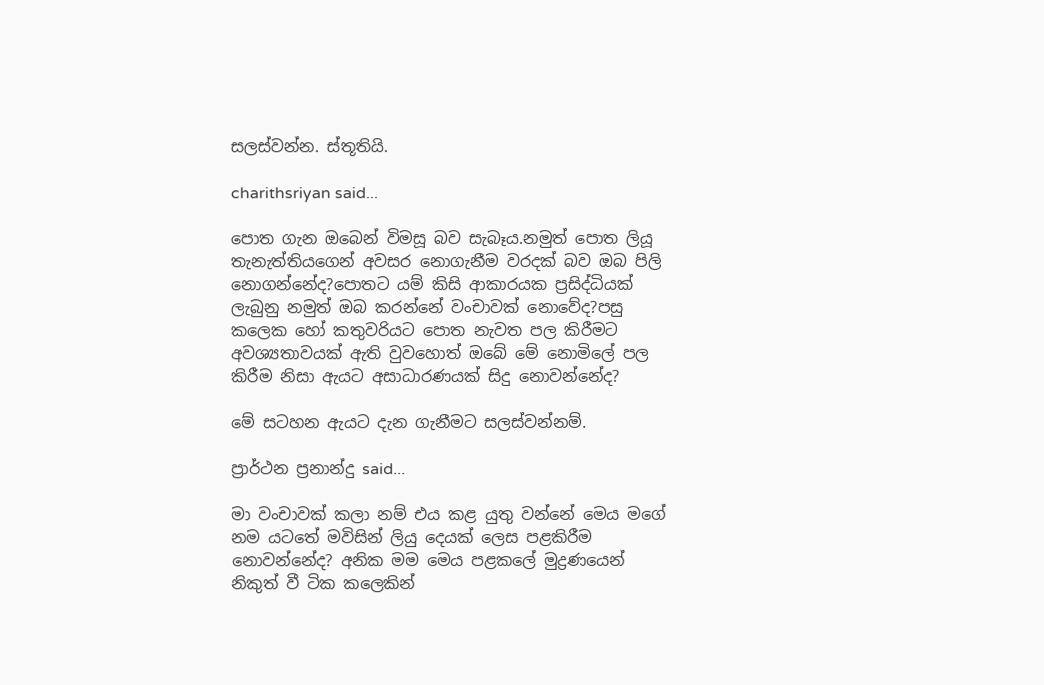සලස්වන්න. ස්තූතියි.

charithsriyan said...

පොත ගැන ඔබෙන් විමසූ බව සැබෑය.නමුත් පොත ලියූ තැනැත්තියගෙන් අවසර නොගැනීම වරදක් බව ඔබ පිලි නොගන්නේද?පොතට යම් කිසි ආකාරයක ප්‍රසිද්ධියක් ලැබුනු නමුත් ඔබ කරන්නේ වංචාවක් නොවේද?පසු කලෙක හෝ කතුවරියට පොත නැවත පල කිරීමට අවශ්‍යතාවයක් ඇති වුවහොත් ඔබේ මේ නොමිලේ පල කිරීම නිසා ඇයට අසාධාරණයක් සිදු නොවන්නේද?

මේ සටහන ඇයට දැන ගැනීමට සලස්වන්නම්.

ප්‍රාර්ථන ප්‍රනාන්දු said...

මා වංචාවක් කලා නම් එය කළ යුතු වන්නේ මෙය මගේ නම යටතේ මවිසින් ලියු දෙයක් ලෙස පළකිරීම නොවන්නේද? අනික මම මෙය පළකලේ මුද්‍රණයෙන් නිකුත් වී ටික කලෙකින්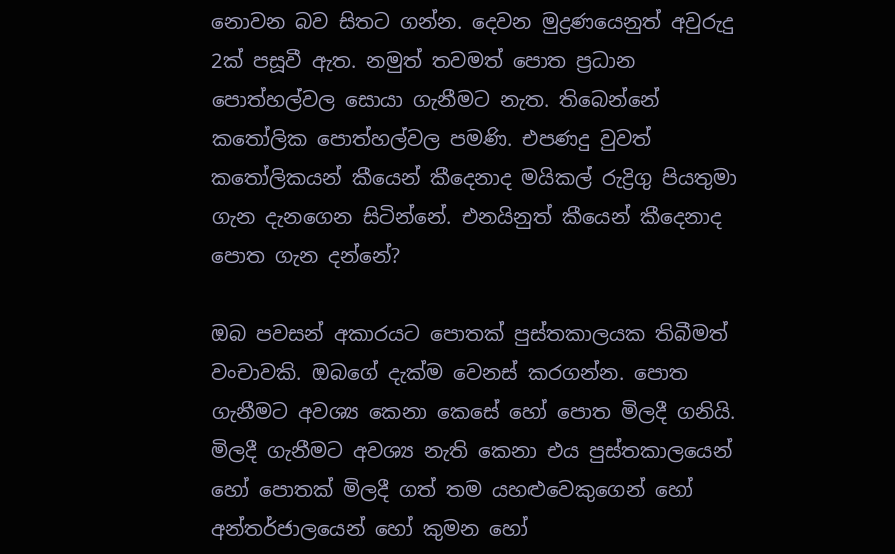නොවන බව සිතට ගන්න. දෙවන මුද්‍රණයෙනුත් අවුරුදු 2ක් පසූවී ඇත. නමුත් තවමත් පොත ප්‍රධාන පොත්හල්වල සොයා ගැනීමට නැත. තිබෙන්නේ කතෝලික පොත්හල්වල පමණි. එපණදු වුවත් කතෝලිකයන් කීයෙන් කීදෙනාද මයිකල් රුද්‍රිගු පියතුමා ගැන දැනගෙන සිටින්නේ. එනයිනුත් කීයෙන් කීදෙනාද පොත ගැන දන්නේ?

ඔබ පවසන් අකාරයට පොතක් පුස්තකාලයක තිබීමත් වංචාවකි. ඔබගේ දැක්ම වෙනස් කරගන්න. පොත ගැනීමට අවශ්‍ය කෙනා කෙසේ හෝ පොත මිලදී ගනියි. මිලදී ගැනීමට අවශ්‍ය නැති කෙනා එය පුස්තකාලයෙන් හෝ පොතක් මිලදී ගත් තම යහළුවෙකුගෙන් හෝ අන්තර්ජාලයෙන් හෝ කුමන හෝ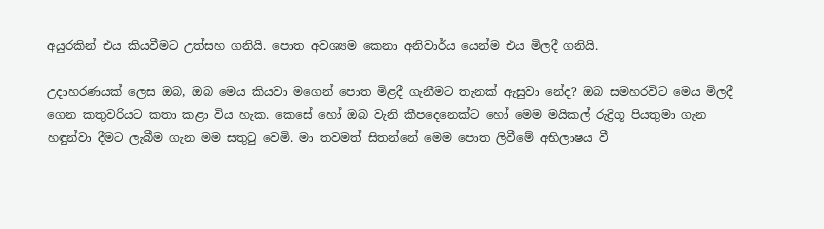අයුරකින් එය කියවීමට උත්සහ ගනියි. පොත අවශ්‍යම කෙනා අනිවාර්ය යෙන්ම එය මිලදී ගනියි.

උදාහරණයක් ලෙස ඔබ, ඔබ මෙය කියවා මගෙන් පොත මිළදී ගැනීමට තැනක් ඇසුවා නේද? ඔබ සමහරවිට මෙය මිලදී ගෙන කතුවරියට කතා කළා විය හැක. කෙසේ හෝ ඔබ වැනි කීපදෙනෙක්ට හෝ මෙම මයිකල් රුද්‍රිගූ පියතුමා ගැන හඳුන්වා දීමට ලැබීම ගැන මම සතුටු වෙමි. මා තවමත් සිතන්නේ මෙම පොත ලිවීමේ අභිලාෂය වී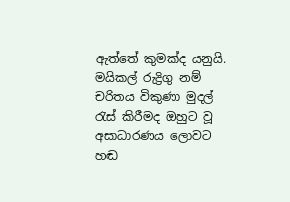ඇත්තේ කුමක්ද යනුයි. මයිකල් රුද්‍රිගු නම් චරිතය විකුණා මුදල් රැස් කිරීමද ඔහුට වූ අසාධාරණය ලොවට හඬ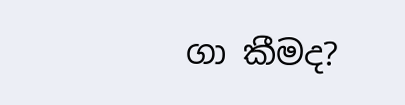ගා කීමද?